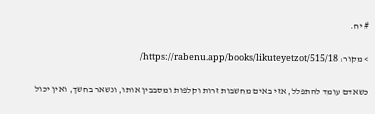# יח.

> מקור: https://rabenu.app/books/likuteyetzot/515/18/

כשאדם עומד להתפלל, אזי באים מחשבות זרות וקלפות ומסבבין אותו, ונשאר בחשך, ואין יכול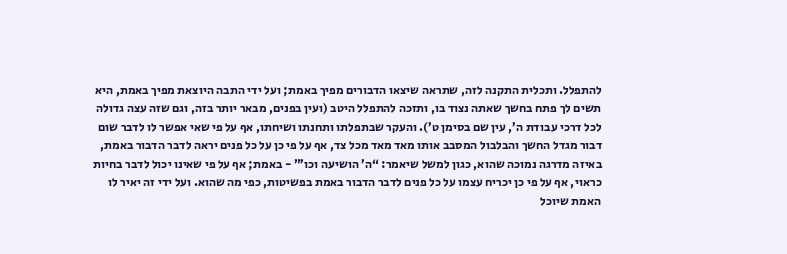להתפלל. ותכלית התקנה לזה, שתראה שיצאו הדבורים מפיך באמת; ועל ידי התבה היוצאת מפיך באמת, היא תשים לך פתח בחשך שאתה נצוד בו, ותזכה להתפלל היטב (ועין בפנים, מבאר יותר בזה, וגם שזה עצה גדולה לכל דרכי עבודת ה’, עין שם בסימן ט’). והעקר שבתפלתו ותחנתו ושיחתו, אף על פי שאי אפשר לו לדבר שום דבור מגדל החשך והבלבול המסבב אותו מאד מאד מכל צד, אף על פי כן על כל פנים יראה לדבר הדבור באמת, באיזה מדרגה נמוכה שהוא, כגון למשל שיאמר: “ה’ הושיעה וכו’” - באמת; אף על פי שאינו יכול לדבר בחיות כראוי, אף על פי כן יכריח עצמו על כל פנים לדבר הדבור באמת בפשיטות, כפי מה שהוא. ועל ידי זה יאיר לו האמת שיוכל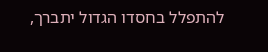להתפלל בחסדו הגדול יתברך,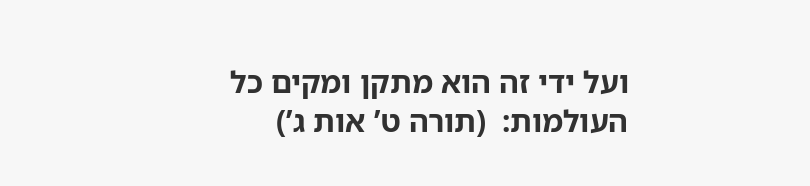ועל ידי זה הוא מתקן ומקים כל העולמות:  (תורה ט’ אות ג’)